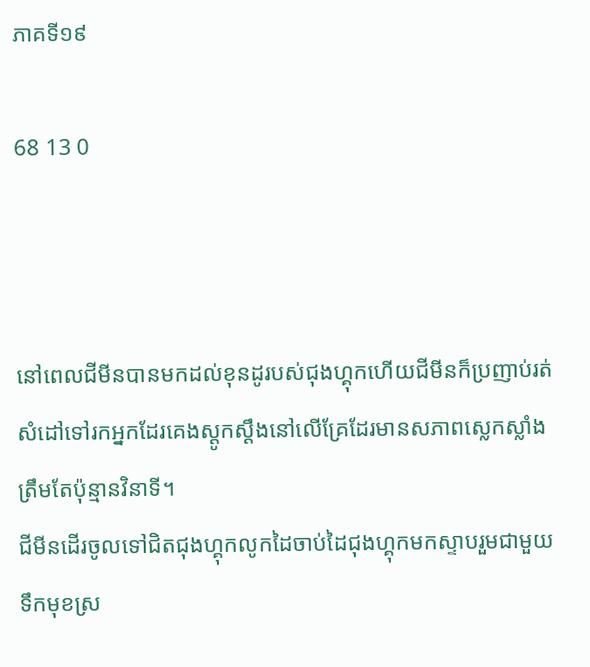ភាគទី១៩

68 13 0



នៅពេលជីមីនបានមកដល់ខុនដូរបស់ជុងហ្គុកហើយជីមីនក៏ប្រញាប់រត់សំដៅទៅរកអ្នកដែរគេងស្ដូកស្ដឹងនៅលើគ្រែដែរមានសភាពស្លេកស្លាំងត្រឹមតែប៉ុន្មានវិនាទី។
ជីមីនដើរចូលទៅជិតជុងហ្គុកលូកដៃចាប់ដៃជុងហ្គុកមកស្ទាបរួមជាមួយទឹកមុខស្រ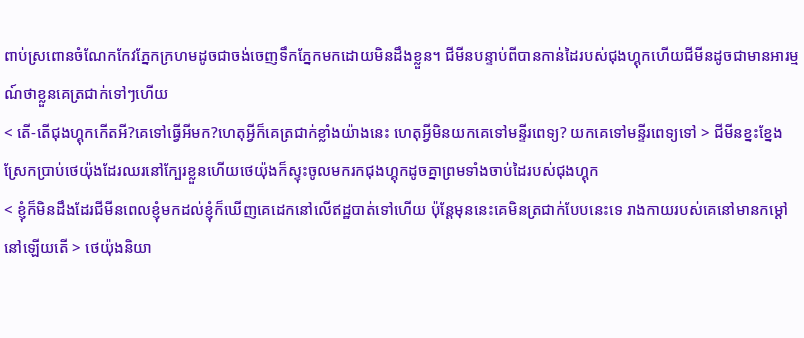ពាប់ស្រពោនចំណែកកែវភ្នែកក្រហមដូចជាចង់ចេញទឹកភ្នែកមកដោយមិនដឹងខ្លួន។ ជីមីនបន្ទាប់ពីបានកាន់ដៃរបស់ជុងហ្គុកហើយជីមីនដូចជាមានអារម្មណ៍ថាខ្លួនគេត្រជាក់ទៅៗហើយ
< តើ-តើជុងហ្គុកកើតអី?គេទៅធ្វើអីមក?ហេតុអ្វីក៏គេត្រជាក់ខ្លាំងយ៉ាងនេះ ហេតុអី្វមិនយកគេទៅមន្ទីរពេទ្យ? យកគេទៅមន្ទីរពេទ្យទៅ > ជីមីនខ្នះខ្នែងស្រែកប្រាប់ថេយ៉ុងដែរឈរនៅក្បែរខ្លួនហើយថេយ៉ុងក៏ស្ទុះចូលមករកជុងហ្គុកដូចគ្នាព្រមទាំងចាប់ដៃរបស់ជុងហ្គុក
< ខ្ញុំក៏មិនដឹងដែរជីមីនពេលខ្ញុំមកដល់ខ្ញុំក៏ឃើញគេដេកនៅលើឥដ្ឋបាត់ទៅហើយ ប៉ុន្ដែមុននេះគេមិនត្រជាក់បែបនេះទេ រាងកាយរបស់គេនៅមានកម្ដៅនៅឡើយតើ > ថេយ៉ុងនិយា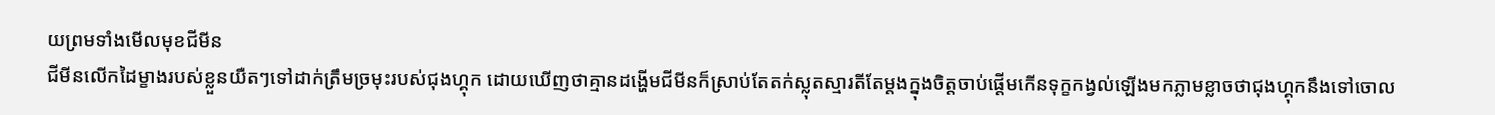យព្រមទាំងមើលមុខជីមីន
ជីមីនលើកដៃម្ខាងរបស់ខ្លួនយឺតៗទៅដាក់ត្រឹមច្រមុះរបស់ជុងហ្គុក ដោយឃើញថាគ្មានដង្ហើមជីមីនក៏ស្រាប់តែតក់ស្លុតស្មារតីតែម្តងក្នុងចិត្តចាប់ផ្ដើមកើនទុក្ខកង្វល់ឡើងមកភ្លាមខ្លាចថាជុងហ្គុកនឹងទៅចោល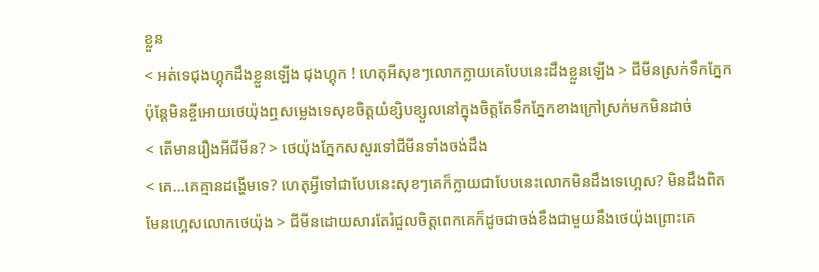ខ្លួន
< អត់ទេជុងហ្គុកដឹងខ្លួនឡើង ជុងហ្គុក ! ហេតុអីសុខៗលោកក្លាយគេបែបនេះដឹងខ្លួនឡើង > ជីមីនស្រក់ទឹកភ្នែកប៉ុន្ដែមិនខ្ចីអោយថេយ៉ុងឮសម្លេងទេសុខចិត្តយំខ្សិបខ្សួលនៅក្នុងចិត្តតែទឹកភ្នែកខាងក្រៅស្រក់មកមិនដាច់
< តើមានរឿងអីជីមីន? > ថេយ៉ុងភ្នែកសសួរទៅជីមីនទាំងចង់ដឹង
< គេ...គេគ្មានដង្ហើមទេ? ហេតុអ្វីទៅជាបែបនេះសុខៗគេក៏ក្លាយជាបែបនេះលោកមិនដឹងទេហ្អេស? មិនដឹងពិតមែនហ្អេសលោកថេយ៉ុង > ជីមីនដោយសារតែរំជួលចិត្តពេកគេក៏ដូចជាចង់ខឹងជាមួយនឹងថេយ៉ុងព្រោះគេ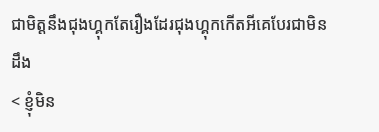ជាមិត្តនឹងជុងហ្គុកតែរឿងដែរជុងហ្គុកកើតអីគេបែរជាមិនដឹង
< ខ្ញុំមិន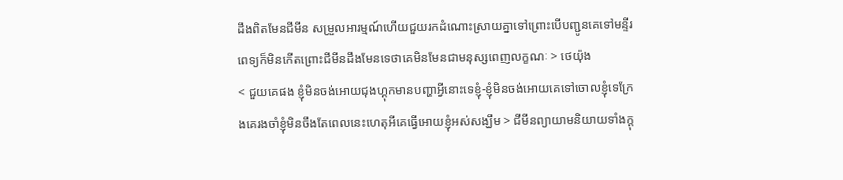ដឹងពិតមែនជីមីន សម្រួលអារម្មណ៍ហើយជួយរកដំណោះស្រាយគ្នាទៅព្រោះបើបញ្ជូនគេទៅមន្ទីរពេទ្យក៏មិនកើតព្រោះជីមីនដឹងមែនទេថាគេមិនមែនជាមនុស្សពេញលក្ខណៈ > ថេយ៉ុង
< ជួយគេផង ខ្ញុំមិនចង់អោយជុងហ្គុកមានបញ្ហាអ្វីនោះទេខ្ញុំ-ខ្ញុំមិនចង់អោយគេទៅចោលខ្ញុំទេក្រែងគេរងចាំខ្ញុំមិនចឹងតែពេលនេះហេតុអីគេធ្វើអោយខ្ញុំអស់សង្ឃឹម > ជីមីនព្យាយាមនិយាយទាំងក្ដុ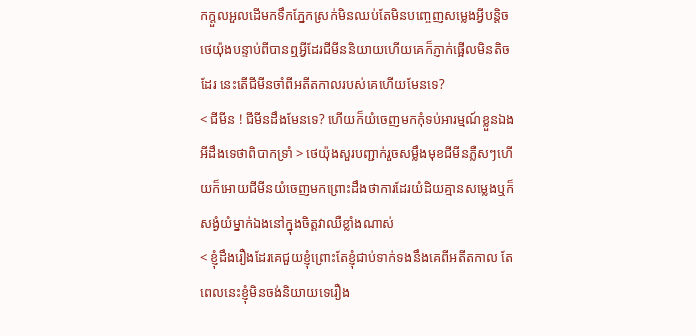កក្ដួលអួលដើមកទឹកភ្នែកស្រក់មិនឈប់តែមិនបញ្ចេញសម្លេងអ្វីបន្តិច
ថេយ៉ុងបន្ទាប់ពីបានឮអ្វីដែរជីមីននិយាយហើយគេក៏ភ្ញាក់ផ្អើលមិនតិចដែរ នេះតើជីមីនចាំពីអតីតកាលរបស់គេហើយមែនទេ?
< ជីមីន ! ជីមីនដឹងមែនទេ? ហើយក៏យំចេញមកកុំទប់អារម្មណ៍ខ្លួនឯងអីដឹងទេថាពិបាកទ្រាំ > ថេយ៉ុងសួរបញ្ជាក់រួចសម្លឹងមុខជីមីនភ្លឺសៗហើយក៏អោយជីមីនយំចេញមកព្រោះដឹងថាការដែរយំដិយគ្មានសម្លេងឬក៏សង្ងំយំម្នាក់ឯងនៅក្នុងចិត្តវាឈឺខ្លាំងណាស់
< ខ្ញុំដឹងរឿងដែរគេជួយខ្ញុំព្រោះតែខ្ញុំជាប់ទាក់ទងនឹងគេពីអតីតកាល តែពេលនេះខ្ញុំមិនចង់និយាយទេរឿង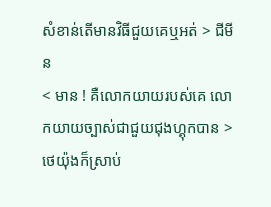សំខាន់តើមានវិធីជួយគេឬអត់ > ជីមីន
< មាន ! គឺលោកយាយរបស់គេ លោកយាយច្បាស់ជាជួយជុងហ្គុកបាន > ថេយ៉ុងក៏ស្រាប់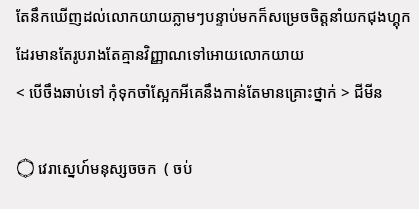តែនឹកឃើញដល់លោកយាយភ្លាមៗបន្ទាប់មកក៏សម្រេចចិត្តនាំយកជុងហ្គុកដែរមានតែរូបរាងតែគ្មានវិញ្ញាណទៅអោយលោកយាយ
< បើចឹងឆាប់ទៅ កុំទុកចាំស្អែកអីគេនឹងកាន់តែមានគ្រោះថ្នាក់ > ជីមីន

۝ វេរាស្នេហ៍មនុស្សចចក  ( ចប់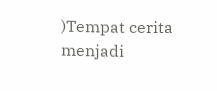)Tempat cerita menjadi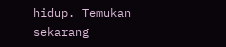hidup. Temukan sekarang